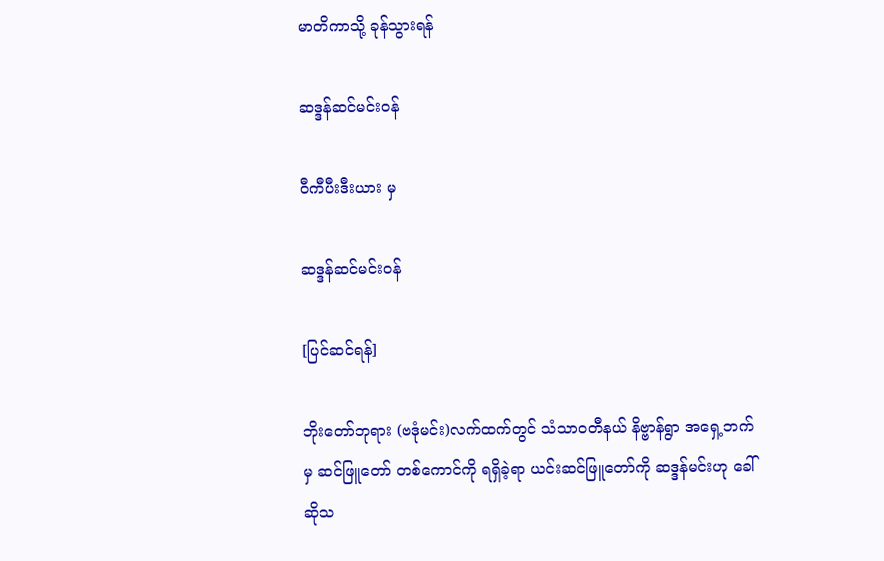မာတိကာသို့ ခုန်သွားရန်

ဆဒ္ဒန်ဆင်မင်းဝန်

ဝီကီပီးဒီးယား မှ

ဆဒ္ဒန်ဆင်မင်းဝန်

[ပြင်ဆင်ရန်]

ဘိုးတော်ဘုရား (ဗဒုံမင်း)လက်ထက်တွင် သံသာဝတီနယ် နိဗ္ဗာန်ရွာ အရှေ့ဘက်မှ ဆင်ဖြူတော် တစ်ကောင်ကို ရရှိခဲ့ရာ ယင်းဆင်ဖြူတော်ကို ဆဒ္ဒန်မင်းဟု ခေါ်ဆိုသ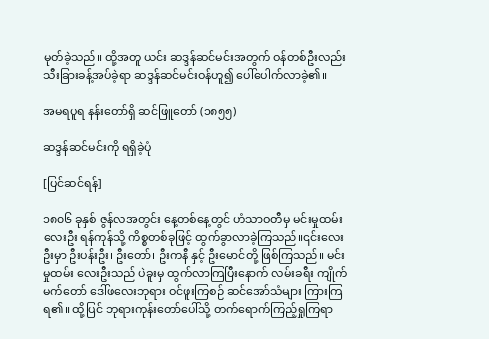မုတ်ခဲ့သည်။ ထို့အတူ ယင်း ဆဒ္ဒန်ဆင်မင်းအတွက် ဝန်တစ်ဦးလည်း သီးခြားခန့်အပ်ခဲ့ရာ ဆဒ္ဒန်ဆင်မင်းဝန်ဟူ၍ ပေါ်ပေါက်လာခဲ့၏။

အမရပူရ နန်းတော်ရှိ ဆင်ဖြူတော် (၁၈၅၅)

ဆဒ္ဒန်ဆင်မင်းကို ရရှိခဲ့ပုံ

[ပြင်ဆင်ရန်]

၁၈၀၆ ခုနှစ် ဇွန်လအတွင်း နေ့တစ်နေ့တွင် ဟံသာဝတီမှ မင်းမှုထမ်းလေးဦး ရန်ကုန်သို့ ကိစ္စတစ်ခုဖြင့် ထွက်ခွာလာခဲ့ကြသည်။၎င်းလေးဦးမှာ ဦးပန်းဦး၊ ဦးတော်၊ ဦးကနီ နှင့် ဦးမောင်တို့ ဖြစ်ကြသည်။ မင်းမှုထမ်း လေးဦးသည် ပဲခူးမှ ထွက်လာကြပြီးနောက် လမ်းခရီး ကျိုက်မက်တော် ဒေါ်ဖလေးဘုရား ဝင်ဖူးကြစဉ် ဆင်အော်သံများ ကြားကြရ၏။ ထို့ပြင် ဘုရားကုန်းတော်ပေါ်သို့ တက်ရောက်ကြည့်ရှုကြရာ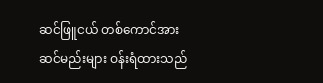ဆင်ဖြူငယ် တစ်ကောင်အား ဆင်မည်းများ ဝန်းရံထားသည်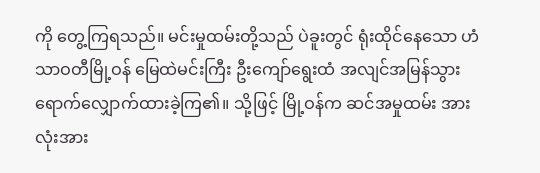ကို တွေ့ကြရသည်။ မင်းမှုထမ်းတို့သည် ပဲခူးတွင် ရုံးထိုင်နေသော ဟံသာဝတီမြို့ဝန် မြေထဲမင်းကြီး ဦးကျော်ရွေးထံ အလျင်အမြန်သွားရောက်လျှောက်ထားခဲ့ကြ၏။ သို့ဖြင့် မြို့ဝန်က ဆင်အမှုထမ်း အားလုံးအား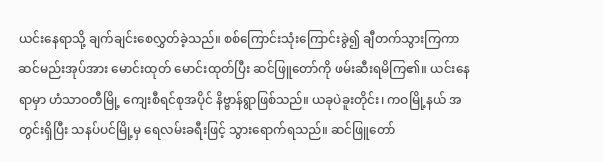ယင်းနေရာသို့ ချက်ချင်းစေလွှတ်ခဲ့သည်။ စစ်ကြောင်းသုံးကြောင်းခွဲ၍ ချီတက်သွားကြကာ ဆင်မည်းအုပ်အား မောင်းထုတ် မောင်းထုတ်ပြီး ဆင်ဖြူတော်ကို ဖမ်းဆီးရမိကြ၏။ ယင်းနေရာမှာ ဟံသာဝတီမြို့ ကျေးစီရင်စုအပိုင် နိဗ္ဗာန်ရွာဖြစ်သည်။ ယခုပဲခူးတိုင်း၊ ကဝမြို့နယ် အတွင်းရှိပြီး သနပ်ပင်မြို့မှ ရေလမ်းခရီးဖြင့် သွားရောက်ရသည်။ ဆင်ဖြူတော်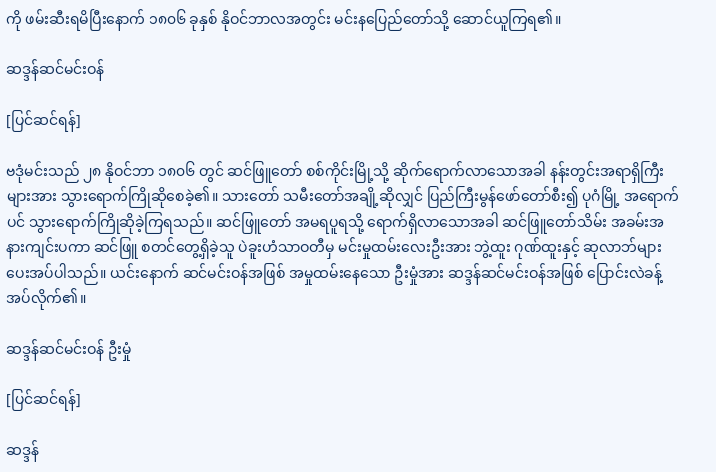ကို ဖမ်းဆီးရမိပြီးနောက် ၁၈၀၆ ခုနှစ် နိုဝင်ဘာလအတွင်း မင်းနပြေည်တော်သို့ ဆောင်ယူကြရ၏။

ဆဒ္ဒန်ဆင်မင်းဝန်

[ပြင်ဆင်ရန်]

ဗဒုံမင်းသည် ၂၈ နိုဝင်ဘာ ၁၈၀၆ တွင် ဆင်ဖြူတော် စစ်ကိုင်းမြို့သို့ ဆိုက်ရောက်လာသောအခါ နန်းတွင်းအရာရှိကြီးများအား သွားရောက်ကြိုဆိုစေခဲ့၏။ သားတော် သမီးတော်အချို့ဆိုလျှင် ပြည်ကြီးမွန်ဖော်တော်စီး၍ ပုဂံမြို့ အရောက်ပင် သွားရောက်ကြိုဆိုခဲ့ကြရသည်။ ဆင်ဖြူတော် အမရပူရသို့ ရောက်ရှိလာသောအခါ ဆင်ဖြူတော်သိမ်း အခမ်းအနားကျင်းပကာ ဆင်ဖြူ စတင်တွေ့ရှိခဲ့သူ ပဲခူးဟံသာဝတီမှ မင်းမှုထမ်းလေးဦးအား ဘွဲ့ထူး ဂုဏ်ထူးနှင့် ဆုလာဘ်များ ပေးအပ်ပါသည်။ ယင်းနောက် ဆင်မင်းဝန်အဖြစ် အမှုထမ်းနေသော ဦးမှုံအား ဆဒ္ဒန်ဆင်မင်းဝန်အဖြစ် ပြောင်းလဲခန့်အပ်လိုက်၏။

ဆဒ္ဒန်ဆင်မင်းဝန် ဦးမှုံ

[ပြင်ဆင်ရန်]

ဆဒ္ဒန်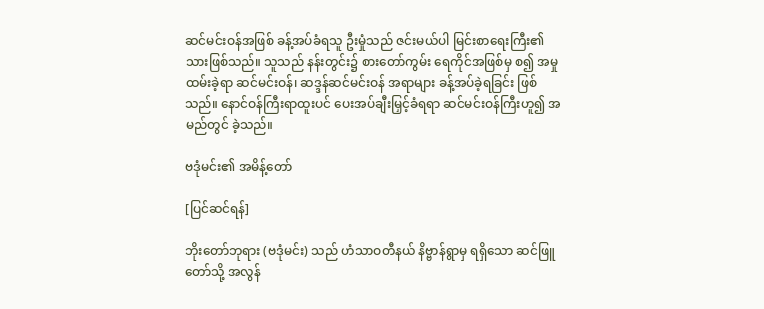ဆင်မင်းဝန်အဖြစ် ခန့်အပ်ခံရသူ ဦးမှုံသည် ဇင်းမယ်ပါ မြင်းစာရေးကြီး၏ သားဖြစ်သည်။ သူသည် နန်းတွင်း၌ စားတော်ကွမ်း ရေကိုင်အဖြစ်မှ စ၍ အမှုထမ်းခဲ့ရာ ဆင်မင်းဝန်၊ ဆဒ္ဒန်ဆင်မင်းဝန် အရာများ ခန့်အပ်ခဲ့ရခြင်း ဖြစ်သည်။ နောင်ဝန်ကြီးရာထူးပင် ပေးအပ်ချီးမြှင့်ခံရရာ ဆင်မင်းဝန်ကြီးဟူ၍ အမည်တွင် ခဲ့သည်။

ဗဒုံမင်း၏ အမိန့်တော်

[ပြင်ဆင်ရန်]

ဘိုးတော်ဘုရား (ဗဒုံမင်း) သည် ဟံသာဝတီနယ် နိဗ္ဗာန်ရွာမှ ရရှိသော ဆင်ဖြူတော်သို့ အလွန်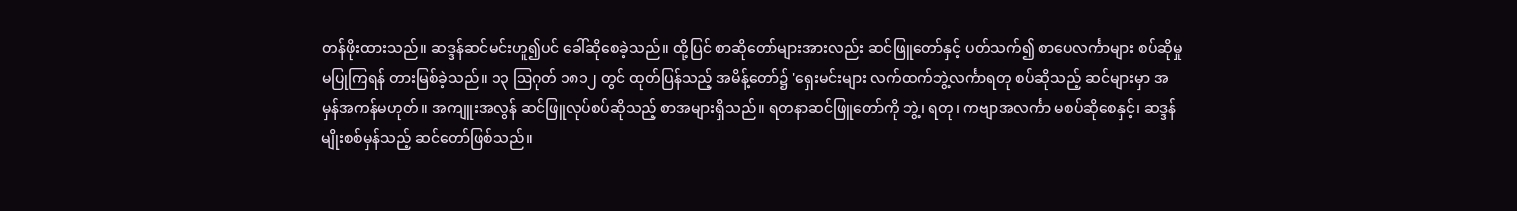တန်ဖိုးထားသည်။ ဆဒ္ဒန်ဆင်မင်းဟူ၍ပင် ခေါ်ဆိုစေခဲ့သည်။ ထို့ပြင် စာဆိုတော်များအားလည်း ဆင်ဖြူတော်နှင့် ပတ်သက်၍ စာပေလင်္ကာများ စပ်ဆိုမှုမပြုကြရန် တားမြစ်ခဲ့သည်။ ၁၃ ဩဂုတ် ၁၈၁၂ တွင် ထုတ်ပြန်သည့် အမိန့်တော်၌ 'ရှေးမင်းများ လက်ထက်ဘွဲ့လင်္ကာရတု စပ်ဆိုသည့် ဆင်များမှာ အမှန်အကန်မဟုတ်။ အကျူးအလွန် ဆင်ဖြူလုပ်စပ်ဆိုသည့် စာအများရှိသည်။ ရတနာဆင်ဖြူတော်ကို ဘွဲ့၊ ရတု၊ ကဗျာအလင်္ကာ မစပ်ဆိုစေနှင့်၊ ဆဒ္ဒန်မျိုးစစ်မှန်သည့် ဆင်တော်ဖြစ်သည်။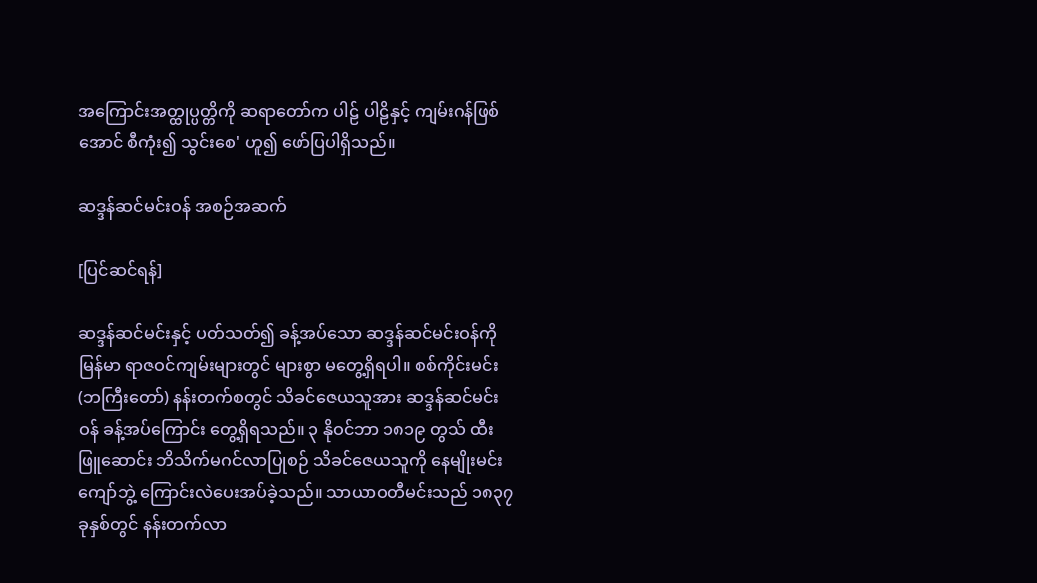အကြောင်းအတ္ထုပ္ပတ္တိကို ဆရာတော်က ပါဠ် ပါဠိနှင့် ကျမ်းဂန်ဖြစ်အောင် စီကုံး၍ သွင်းစေ' ဟူ၍ ဖော်ပြပါရှိသည်။

ဆဒ္ဒန်ဆင်မင်းဝန် အစဉ်အဆက်

[ပြင်ဆင်ရန်]

ဆဒ္ဒန်ဆင်မင်းနှင့် ပတ်သတ်၍ ခန့်အပ်သော ဆဒ္ဒန်ဆင်မင်းဝန်ကို မြန်မာ ရာဇဝင်ကျမ်းများတွင် များစွာ မတွေ့ရှိရပါ။ စစ်ကိုင်းမင်း (ဘကြီးတော်) နန်းတက်စတွင် သိခင်ဇေယသူအား ဆဒ္ဒန်ဆင်မင်းဝန် ခန့်အပ်ကြောင်း တွေ့ရှိရသည်။ ၃ နိုဝင်ဘာ ၁၈၁၉ တွသ် ထီးဖြူဆောင်း ဘိသိက်မဂင်လာပြုစဉ် သိခင်ဇေယသူကို နေမျိုးမင်းကျော်ဘွဲ့ ကြောင်းလဲပေးအပ်ခဲ့သည်။ သာယာဝတီမင်းသည် ၁၈၃၇ ခုနှစ်တွင် နန်းတက်လာ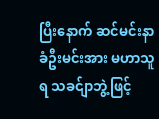ပြီးနောက် ဆင်မင်းနာခံဦးမင်းအား မဟာသူရ သခင်ျာဘွဲ့ဖြင့်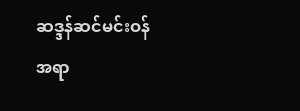ဆဒ္ဒန်ဆင်မင်းဝန် အရာ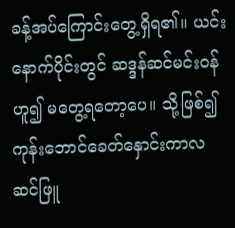ခန့်အပ်ကြောင်းတွေ့ရှိရ၏။ ယင်းနောက်ပိုင်းတွင် ဆဒ္ဒန်ဆင်မင်းဝန်ဟူ၍ မတွေ့ရတော့ပေ။ သို့ဖြစ်၍ ကုန်းဘောင်ခေတ်နှောင်းကာလ ဆင်ဖြူ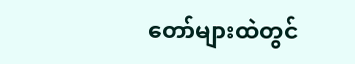တော်များထဲတွင်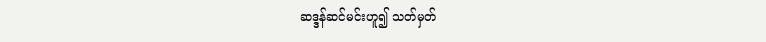ဆဒ္ဒန်ဆင်မင်းဟူ၍ သတ်မှတ်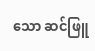သော ဆင်ဖြူ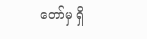တော်မှ ရှိ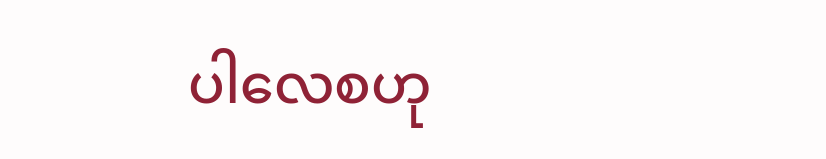ပါလေစဟု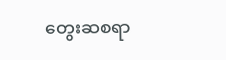တွေးဆစရာ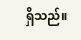ရှိသည်။